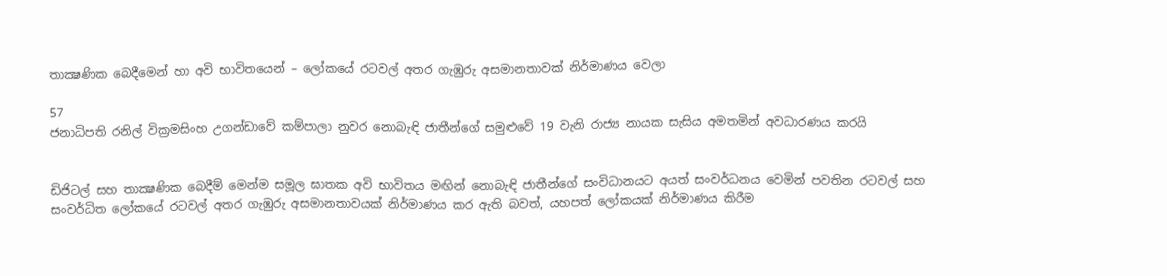තාක්‍ෂණික බෙදීමෙන් හා අවි භාවිතයෙන් – ලෝකයේ රටවල් අතර ගැඹුරු අසමානතාවක් නිර්මාණය වෙලා

57
ජනාධිපති රනිල් වික්‍රමසිංහ උගන්ඩාවේ කම්පාලා නුවර නොබැඳි ජාතීන්ගේ සමුළුවේ 19 වැනි රාජ්‍ය නායක සැසිය අමතමින් අවධාරණය කරයි


ඩිජිටල් සහ තාක්‍ෂණික බෙදීම් මෙන්ම සමූල ඝාතක අවි භාවිතය මඟින් නොබැඳි ජාතීන්ගේ සංවිධානයට අයත් සංවර්ධනය වෙමින් පවතින රටවල් සහ සංවර්ධිත ලෝකයේ රටවල් අතර ගැඹුරු අසමානතාවයක් නිර්මාණය කර ඇති බවත්, යහපත් ලෝකයක් නිර්මාණය කිරීම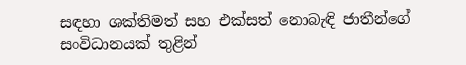සඳහා ශක්තිමත් සහ එක්සත් නොබැඳි ජාතීන්ගේ සංවිධානයක් තුළින්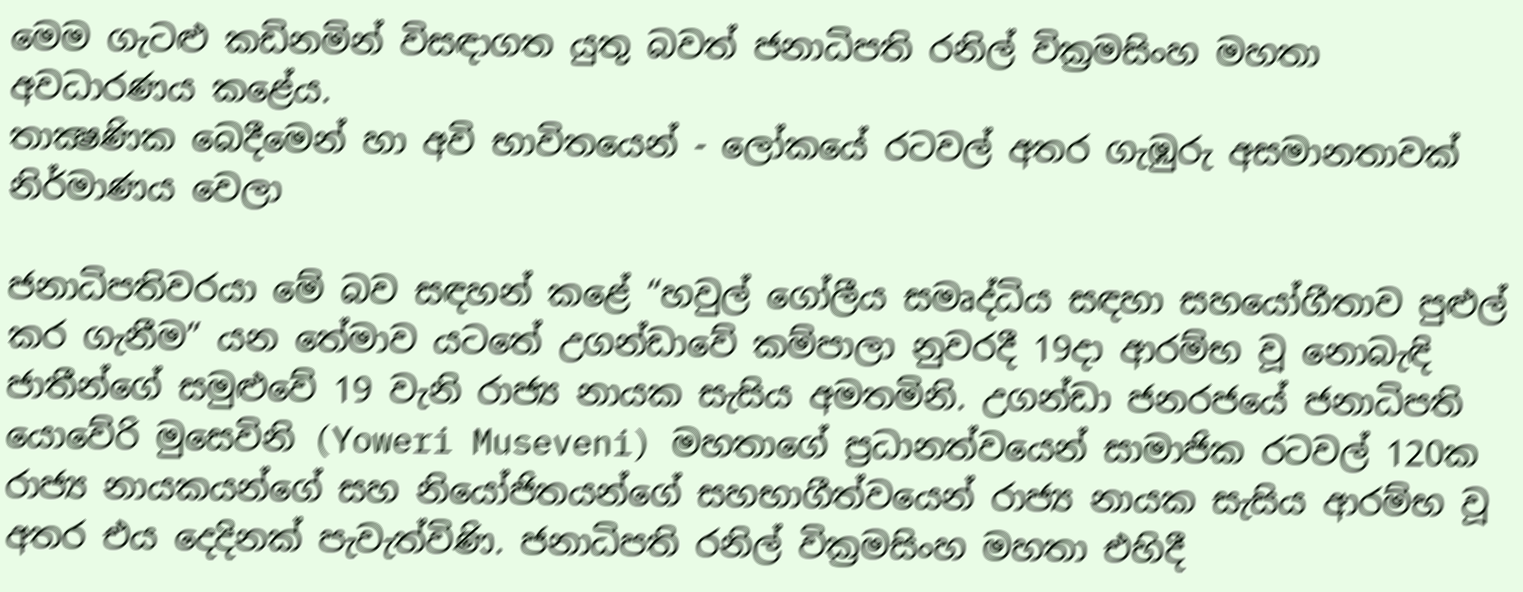මෙම ගැටළු කඩිනමින් විසඳාගත යුතු බවත් ජනාධිපති රනිල් වික්‍රමසිංහ මහතා අවධාරණය කළේය.
තාක්‍ෂණික බෙදීමෙන් හා අවි භාවිතයෙන් - ලෝකයේ රටවල් අතර ගැඹුරු අසමානතාවක් නිර්මාණය වෙලා

ජනාධිපතිවරයා මේ බව සඳහන් කළේ “හවුල් ගෝලීය සමෘද්ධිය සඳහා සහයෝගීතාව පුළුල් කර ගැනීම” යන තේමාව යටතේ උගන්ඩාවේ කම්පාලා නුවරදී 19දා ආරම්භ වූ නොබැඳි ජාතීන්ගේ සමුළුවේ 19 වැනි රාජ්‍ය නායක සැසිය අමතමිනි. උගන්ඩා ජනරජයේ ජනාධිපති යොවේරි මුසෙවිනි (Yoweri Museveni) මහතාගේ ප්‍රධානත්වයෙන් සාමාජික රටවල් 120ක රාජ්‍ය නායකයන්ගේ සහ නියෝජිතයන්ගේ සහභාගීත්වයෙන් රාජ්‍ය නායක සැසිය ආරම්භ වූ අතර එය දෙදිනක් පැවැත්විණි. ජනාධිපති රනිල් වික්‍රමසිංහ මහතා එහිදී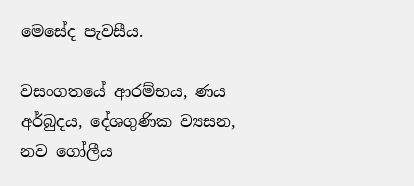මෙසේද පැවසීය.

වසංගතයේ ආරම්භය, ණය අර්බුදය, දේශගුණික ව්‍යසන, නව ගෝලීය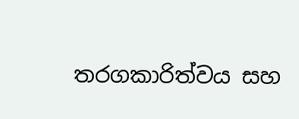තරගකාරිත්වය සහ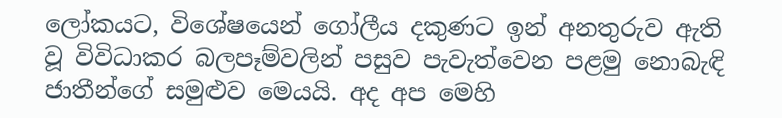ලෝකයට, විශේෂයෙන් ගෝලීය දකුණට ඉන් අනතුරුව ඇති වූ විවිධාකර බලපෑම්වලින් පසුව පැවැත්වෙන පළමු නොබැඳි ජාතීන්ගේ සමුළුව මෙයයි. අද අප මෙහි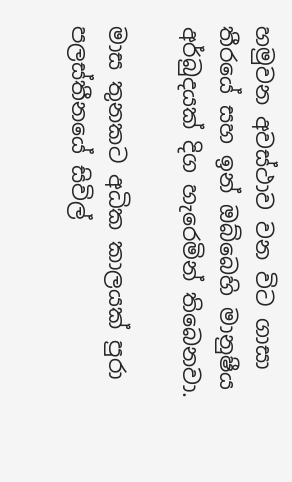හමුවන අවස්ථාව වන විට ගාසා තීරයේ සහ ඉන් ඔබ්බෙහි මානුෂීය අර්බුදයක් දිග හැරෙමින් තිබෙනවා.

මාස තුනකට අධික කාලයක් පුරා පලස්තීනයේ සිවිල්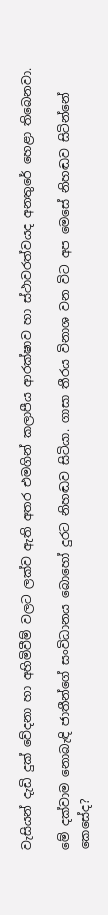වැසියන් දැඩි දුක් වේදනා හා අහිමිවීම් වලට ලක්ව ඇති අතර එමගින් කලාපීය ආරක්ෂාව හා ස්ථාවරත්වයද අනතුරේ හෙළා තිබෙනවා.

මේ දක්වාම නොබැඳි ජාතීන්ගේ සංවිධානය බොහෝ දුරට නිහඬව සිටියා. ගාසා තීරය විනාශ වන විට අප මෙසේ නිහඬව සිටින්නේ කෙසේද?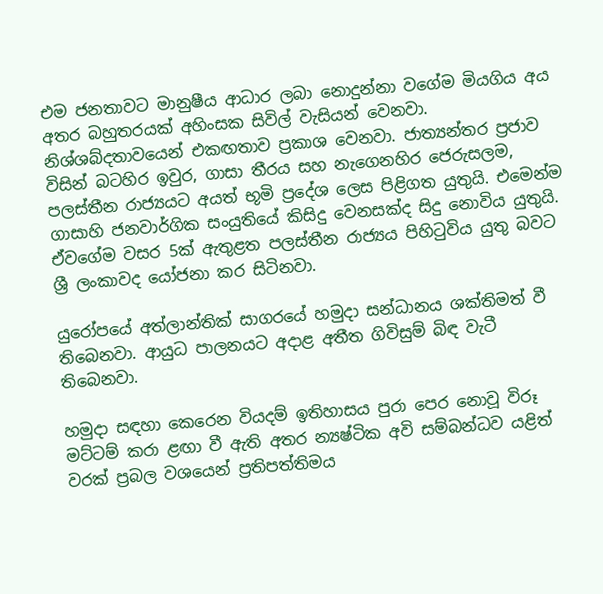එම ජනතාවට මානුෂීය ආධාර ලබා නොදුන්නා වගේම මියගිය අය අතර බහුතරයක් අහිංසක සිවිල් වැසියන් වෙනවා. නිශ්ශබ්දතාවයෙන් එකඟතාව ප්‍රකාශ වෙනවා. ජාත්‍යන්තර ප්‍රජාව විසින් බටහිර ඉවුර, ගාසා තීරය සහ නැගෙනහිර ජෙරුසලම, පලස්තීන රාජ්‍යයට අයත් භූමි ප්‍රදේශ ලෙස පිළිගත යුතුයි. එමෙන්ම ගාසාහි ජනවාර්ගික සංයුතියේ කිසිදු වෙනසක්ද සිදු නොවිය යුතුයි. ඒවගේම වසර 5ක් ඇතුළත පලස්තීන රාජ්‍යය පිහිටුවිය යුතු බවට ශ්‍රී ලංකාවද යෝජනා කර සිටිනවා.

යුරෝපයේ අත්ලාන්තික් සාගරයේ හමුදා සන්ධානය ශක්තිමත් වී තිබෙනවා. ආයුධ පාලනයට අදාළ අතීත ගිවිසුම් බිඳ වැටී තිබෙනවා.

හමුදා සඳහා කෙරෙන වියදම් ඉතිහාසය පුරා පෙර නොවූ විරූ මට්ටම් කරා ළඟා වී ඇති අතර න්‍යෂ්ටික අවි සම්බන්ධව යළිත් වරක් ප්‍රබල වශයෙන් ප්‍රතිපත්තිමය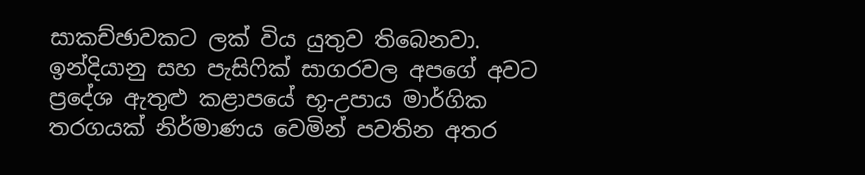සාකච්ඡාවකට ලක් විය යුතුව තිබෙනවා. ඉන්දියානු සහ පැසිෆික් සාගරවල අපගේ අවට ප්‍රදේශ ඇතුළු කළාපයේ භූ-උපාය මාර්ගික තරගයක් නිර්මාණය වෙමින් පවතින අතර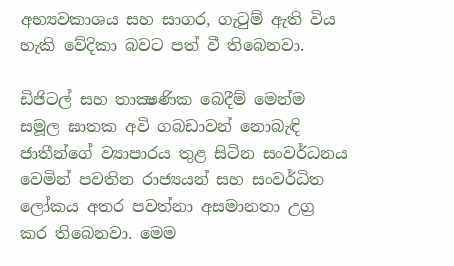අභ්‍යවකාශය සහ සාගර, ගැටුම් ඇති විය හැකි වේදිකා බවට පත් වී තිබෙනවා.

ඩිජිටල් සහ තාක්‍ෂණික බෙදීම් මෙන්ම සමූල ඝාතක අවි ගබඩාවන් නොබැඳි ජාතීන්ගේ ව්‍යාපාරය තුළ සිටින සංවර්ධනය වෙමින් පවතින රාජ්‍යයන් සහ සංවර්ධිත ලෝකය අතර පවත්නා අසමානතා උග්‍ර කර තිබෙනවා. මෙම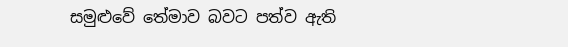සමුළුවේ තේමාව බවට පත්ව ඇති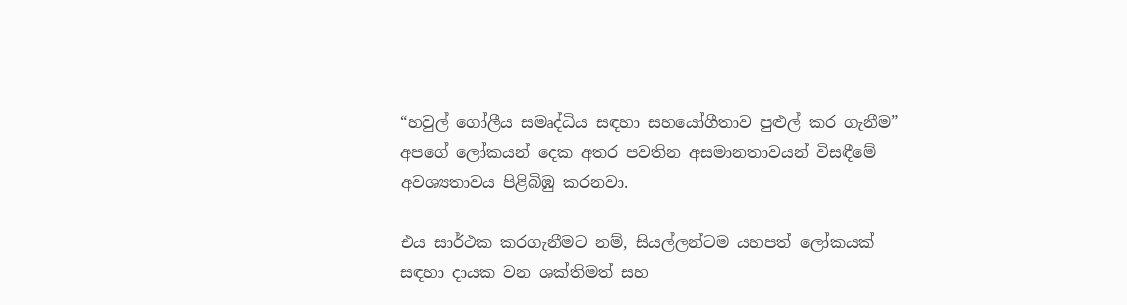“හවුල් ගෝලීය සමෘද්ධිය සඳහා සහයෝගීතාව පුළුල් කර ගැනීම” අපගේ ලෝකයන් දෙක අතර පවතින අසමානතාවයන් විසඳීමේ අවශ්‍යතාවය පිළිබිඹු කරනවා.

එය සාර්ථක කරගැනීමට නම්, සියල්ලන්ටම යහපත් ලෝකයක් සඳහා දායක වන ශක්තිමත් සහ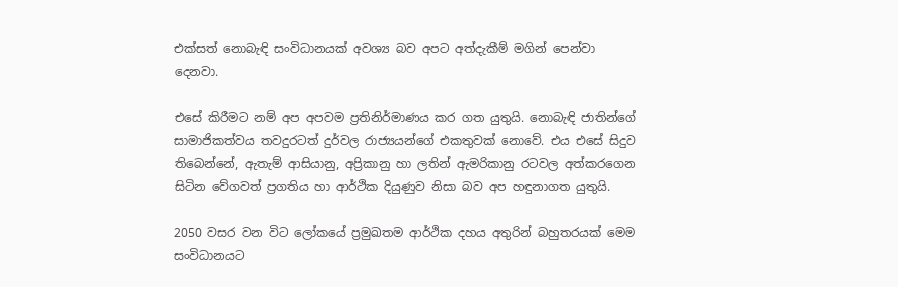එක්සත් නොබැඳි සංවිධානයක් අවශ්‍ය බව අපට අත්දැකීම් මගින් පෙන්වා දෙනවා.

එසේ කිරීමට නම් අප අපවම ප්‍රතිනිර්මාණය කර ගත යුතුයි. නොබැඳි ජාතින්ගේ සාමාජිකත්වය තවදුරටත් දුර්වල රාජ්‍යයන්ගේ එකතුවක් නොවේ. එය එසේ සිදුව තිබෙන්නේ, ඇතැම් ආසියානු, අප්‍රිකානු හා ලතින් ඇමරිකානු රටවල අත්කරගෙන සිටින වේගවත් ප්‍රගතිය හා ආර්ථික දියුණුව නිසා බව අප හඳුනාගත යුතුයි.

2050 වසර වන විට ලෝකයේ ප්‍රමුඛතම ආර්ථික දහය අතුරින් බහුතරයක් මෙම සංවිධානයට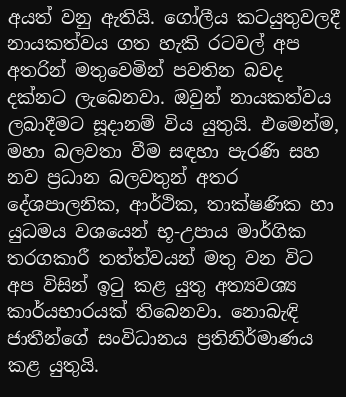අයත් වනු ඇතියි. ගෝලීය කටයුතුවලදී නායකත්වය ගත හැකි රටවල් අප අතරින් මතුවෙමින් පවතින බවද දක්නට ලැබෙනවා. ඔවුන් නායකත්වය ලබාදීමට සූදානම් විය යුතුයි. එමෙන්ම, මහා බලවතා වීම සඳහා පැරණි සහ නව ප්‍රධාන බලවතුන් අතර දේශපාලනික, ආර්ථික, තාක්ෂණික හා යුධමය වශයෙන් භූ-උපාය මාර්ගික තරගකාරී තත්ත්වයන් මතු වන විට අප විසින් ඉටු කළ යුතු අත්‍යවශ්‍ය කාර්යභාරයක් තිබෙනවා. නොබැඳි ජාතීන්ගේ සංවිධානය ප්‍රතිනිර්මාණය කළ යුතුයි.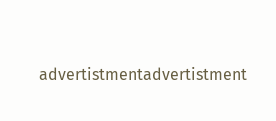advertistmentadvertistment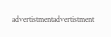advertistmentadvertistment